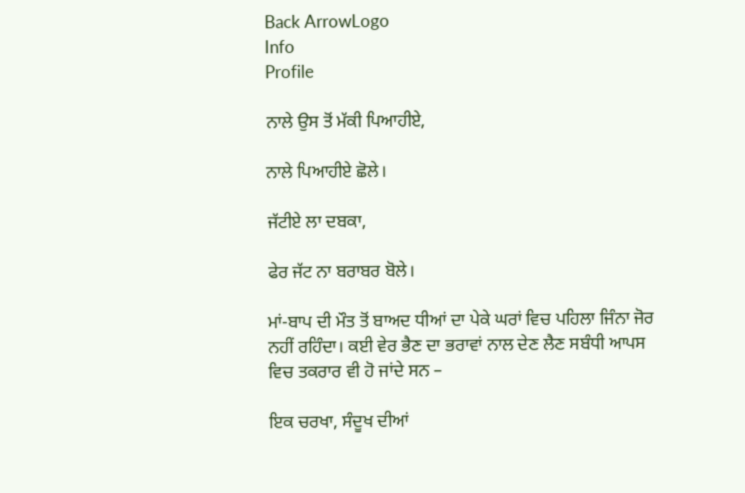Back ArrowLogo
Info
Profile

ਨਾਲੇ ਉਸ ਤੋਂ ਮੱਕੀ ਪਿਆਹੀਏ,

ਨਾਲੇ ਪਿਆਹੀਏ ਛੋਲੇ।

ਜੱਟੀਏ ਲਾ ਦਬਕਾ,

ਫੇਰ ਜੱਟ ਨਾ ਬਰਾਬਰ ਬੋਲੇ।

ਮਾਂ-ਬਾਪ ਦੀ ਮੌਤ ਤੋਂ ਬਾਅਦ ਧੀਆਂ ਦਾ ਪੇਕੇ ਘਰਾਂ ਵਿਚ ਪਹਿਲਾ ਜਿੰਨਾ ਜੋਰ ਨਹੀਂ ਰਹਿੰਦਾ। ਕਈ ਵੇਰ ਭੈਣ ਦਾ ਭਰਾਵਾਂ ਨਾਲ ਦੇਣ ਲੈਣ ਸਬੰਧੀ ਆਪਸ ਵਿਚ ਤਕਰਾਰ ਵੀ ਹੋ ਜਾਂਦੇ ਸਨ –

ਇਕ ਚਰਖਾ, ਸੰਦੂਖ ਦੀਆਂ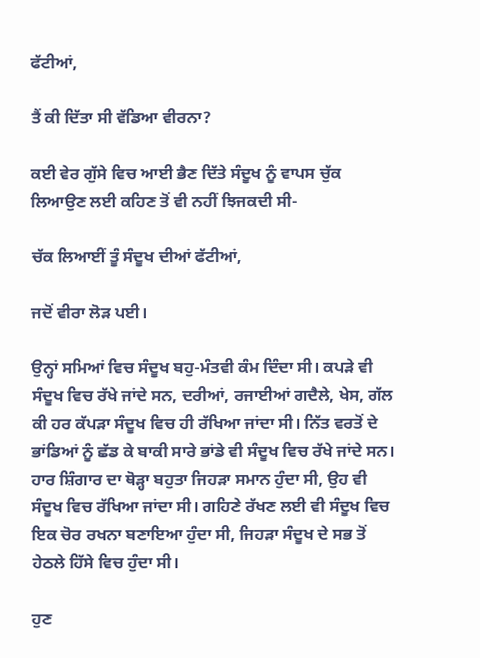ਫੱਟੀਆਂ,

ਤੈਂ ਕੀ ਦਿੱਤਾ ਸੀ ਵੱਡਿਆ ਵੀਰਨਾ?

ਕਈ ਵੇਰ ਗੁੱਸੇ ਵਿਚ ਆਈ ਭੈਣ ਦਿੱਤੇ ਸੰਦੂਖ ਨੂੰ ਵਾਪਸ ਚੁੱਕ ਲਿਆਉਣ ਲਈ ਕਹਿਣ ਤੋਂ ਵੀ ਨਹੀਂ ਝਿਜਕਦੀ ਸੀ-

ਚੱਕ ਲਿਆਈਂ ਤੂੰ ਸੰਦੂਖ ਦੀਆਂ ਫੱਟੀਆਂ,

ਜਦੋਂ ਵੀਰਾ ਲੋੜ ਪਈ।

ਉਨ੍ਹਾਂ ਸਮਿਆਂ ਵਿਚ ਸੰਦੂਖ ਬਹੁ-ਮੰਤਵੀ ਕੰਮ ਦਿੰਦਾ ਸੀ। ਕਪੜੇ ਵੀ ਸੰਦੂਖ ਵਿਚ ਰੱਖੇ ਜਾਂਦੇ ਸਨ, ਦਰੀਆਂ, ਰਜਾਈਆਂ ਗਦੈਲੇ, ਖੇਸ, ਗੱਲ ਕੀ ਹਰ ਕੱਪੜਾ ਸੰਦੂਖ ਵਿਚ ਹੀ ਰੱਖਿਆ ਜਾਂਦਾ ਸੀ। ਨਿੱਤ ਵਰਤੋਂ ਦੇ ਭਾਂਡਿਆਂ ਨੂੰ ਛੱਡ ਕੇ ਬਾਕੀ ਸਾਰੇ ਭਾਂਡੇ ਵੀ ਸੰਦੂਖ ਵਿਚ ਰੱਖੇ ਜਾਂਦੇ ਸਨ। ਹਾਰ ਸ਼ਿੰਗਾਰ ਦਾ ਥੋੜ੍ਹਾ ਬਹੁਤਾ ਜਿਹੜਾ ਸਮਾਨ ਹੁੰਦਾ ਸੀ, ਉਹ ਵੀ ਸੰਦੂਖ ਵਿਚ ਰੱਖਿਆ ਜਾਂਦਾ ਸੀ। ਗਹਿਣੇ ਰੱਖਣ ਲਈ ਵੀ ਸੰਦੂਖ ਵਿਚ ਇਕ ਚੋਰ ਰਖਨਾ ਬਣਾਇਆ ਹੁੰਦਾ ਸੀ, ਜਿਹੜਾ ਸੰਦੂਖ ਦੇ ਸਭ ਤੋਂ ਹੇਠਲੇ ਹਿੱਸੇ ਵਿਚ ਹੁੰਦਾ ਸੀ।

ਹੁਣ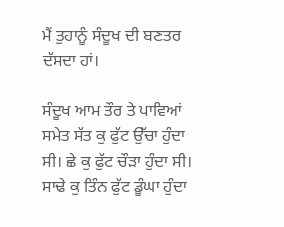ਮੈਂ ਤੁਹਾਨੂੰ ਸੰਦੂਖ ਦੀ ਬਣਤਰ ਦੱਸਦਾ ਹਾਂ।

ਸੰਦੂਖ ਆਮ ਤੌਰ ਤੇ ਪਾਵਿਆਂ ਸਮੇਤ ਸੱਤ ਕੁ ਫੁੱਟ ਉੱਚਾ ਹੁੰਦਾ ਸੀ। ਛੇ ਕੁ ਫੁੱਟ ਚੌੜਾ ਹੁੰਦਾ ਸੀ। ਸਾਢੇ ਕੁ ਤਿੰਨ ਫੁੱਟ ਡੂੰਘਾ ਹੁੰਦਾ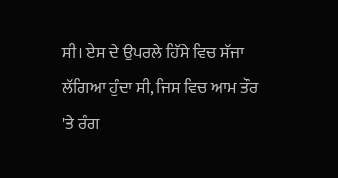ਸੀ। ਏਸ ਦੇ ਉਪਰਲੇ ਹਿੱਸੇ ਵਿਚ ਸੱਜਾ ਲੱਗਿਆ ਹੁੰਦਾ ਸੀ, ਜਿਸ ਵਿਚ ਆਮ ਤੌਰ 'ਤੇ ਰੰਗ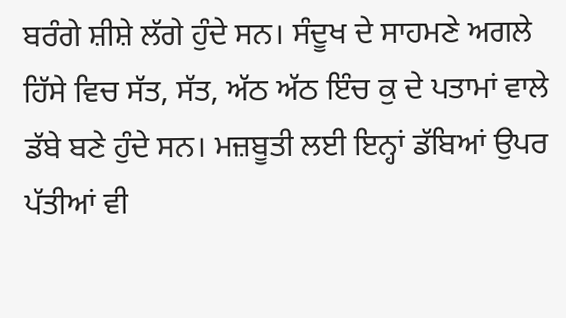ਬਰੰਗੇ ਸ਼ੀਸ਼ੇ ਲੱਗੇ ਹੁੰਦੇ ਸਨ। ਸੰਦੂਖ ਦੇ ਸਾਹਮਣੇ ਅਗਲੇ ਹਿੱਸੇ ਵਿਚ ਸੱਤ, ਸੱਤ, ਅੱਠ ਅੱਠ ਇੰਚ ਕੁ ਦੇ ਪਤਾਮਾਂ ਵਾਲੇ ਡੱਬੇ ਬਣੇ ਹੁੰਦੇ ਸਨ। ਮਜ਼ਬੂਤੀ ਲਈ ਇਨ੍ਹਾਂ ਡੱਬਿਆਂ ਉਪਰ ਪੱਤੀਆਂ ਵੀ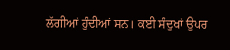ਲੱਗੀਆਂ ਹੁੰਦੀਆਂ ਸਨ। ਕਈ ਸੰਦੁਖਾਂ ਉਪਰ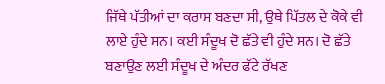ਜਿੱਥੇ ਪੱਤੀਆਂ ਦਾ ਕਰਾਸ ਬਣਦਾ ਸੀ, ਉਥੇ ਪਿੱਤਲ ਦੇ ਕੋਕੇ ਵੀ ਲਾਏ ਹੁੰਦੇ ਸਨ। ਕਈ ਸੰਦੂਖ ਦੋ ਛੱਤੇ ਵੀ ਹੁੰਦੇ ਸਨ। ਦੋ ਛੱਤੇ ਬਣਾਉਣ ਲਈ ਸੰਦੂਖ ਦੇ ਅੰਦਰ ਫੱਟੇ ਰੱਖਣ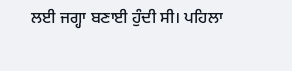ਲਈ ਜਗ੍ਹਾ ਬਣਾਈ ਹੁੰਦੀ ਸੀ। ਪਹਿਲਾ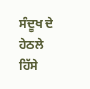ਸੰਦੂਖ ਦੇ ਹੇਠਲੇ ਹਿੱਸੇ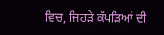ਵਿਚ, ਜਿਹੜੇ ਕੱਪੜਿਆਂ ਦੀ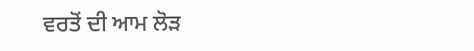ਵਰਤੋਂ ਦੀ ਆਮ ਲੋੜ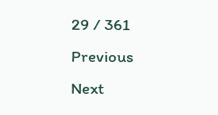29 / 361
Previous
Next